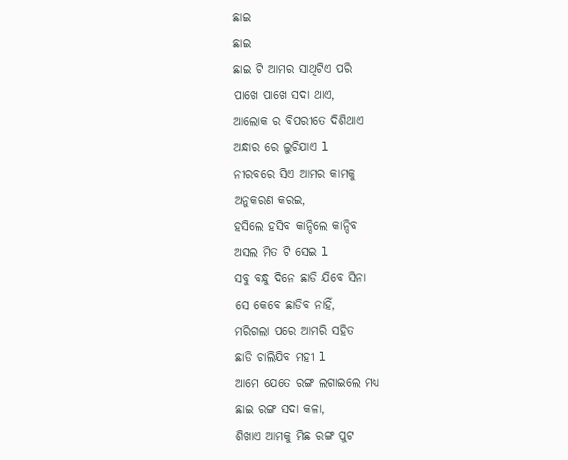ଛାଇ
ଛାଇ
ଛାଇ ଟି ଆମର ସାଥିଟିଏ ପରି
ପାଖେ ପାଖେ ସଦା ଥାଏ,
ଆଲୋକ ର ବିପରୀତେ ଦିଶିଥାଏ
ଅନ୍ଧାର ରେ ଲୁଚିଯାଏ l
ନୀରବରେ ସିଏ ଆମର କାମକୁ
ଅନୁକରଣ କରଇ,
ହସିଲେ ହସିବ କାନ୍ଦିଲେ କାନ୍ଦିବ
ଅସଲ ମିତ ଟି ସେଇ l
ସବୁ ବନ୍ଧୁ ଦିନେ ଛାଡି ଯିବେ ସିନା
ସେ କେବେ ଛାଡିବ ନାହିଁ,
ମରିଗଲା ପରେ ଆମରି ସହିତ
ଛାଡି ଚାଲିଯିବ ମହୀ l
ଆମେ ଯେତେ ରଙ୍ଗ ଲଗାଇଲେ ମଧ୍ୟ
ଛାଇ ରଙ୍ଗ ସଦା କଳା,
ଶିଖାଏ ଆମକୁ ମିଛ ରଙ୍ଗ ପୁଟ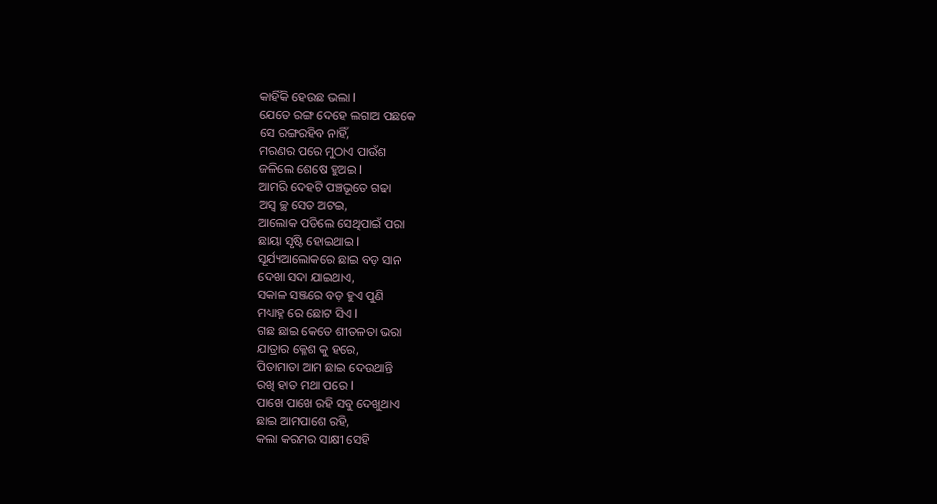କାହିଁକି ହେଉଛ ଭଲା l
ଯେତେ ରଙ୍ଗ ଦେହେ ଲଗାଅ ପଛକେ
ସେ ରଙ୍ଗରହିବ ନାହିଁ,
ମରଣର ପରେ ମୁଠାଏ ପାଉଁଶ
ଜଳିଲେ ଶେଷେ ହୁଅଇ l
ଆମରି ଦେହଟି ପଞ୍ଚଭୂତେ ଗଢା
ଅସ୍ବ ଚ୍ଛ ସେତ ଅଟଇ,
ଆଲୋକ ପଡିଲେ ସେଥିପାଇଁ ପରା
ଛାୟା ସୃଷ୍ଟି ହୋଇଥାଇ l
ସୂର୍ଯ୍ୟଆଲୋକରେ ଛାଇ ବଡ଼ ସାନ
ଦେଖା ସଦା ଯାଇଥାଏ,
ସକାଳ ସଞ୍ଜରେ ବଡ଼ ହୁଏ ପୁଣି
ମଧ୍ୟାହ୍ନ ରେ ଛୋଟ ସିଏ l
ଗଛ ଛାଇ କେତେ ଶୀତଳତା ଭରା
ଯାତ୍ରାର କ୍ଳେଶ କୁ ହରେ,
ପିତାମାତା ଆମ ଛାଇ ଦେଉଥାନ୍ତି
ରଖି ହାତ ମଥା ପରେ l
ପାଖେ ପାଖେ ରହି ସବୁ ଦେଖୁଥାଏ
ଛାଇ ଆମପାଶେ ରହି,
କଲା କରମର ସାକ୍ଷୀ ସେହି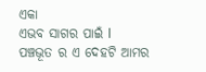ଏକା
ଏଭବ ସାଗର ପାଇଁ l
ପଞ୍ଚଭୂତ ର ଏ ଦେହଟି ଆମର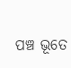ପଞ୍ଚ ଭୂତେ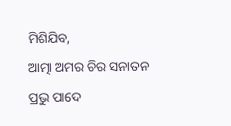ମିଶିଯିବ,
ଆତ୍ମା ଅମର ଚିର ସନାତନ
ପ୍ରଭୁ ପାଦେ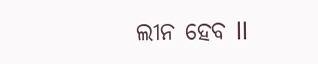ଲୀନ ହେବ ll